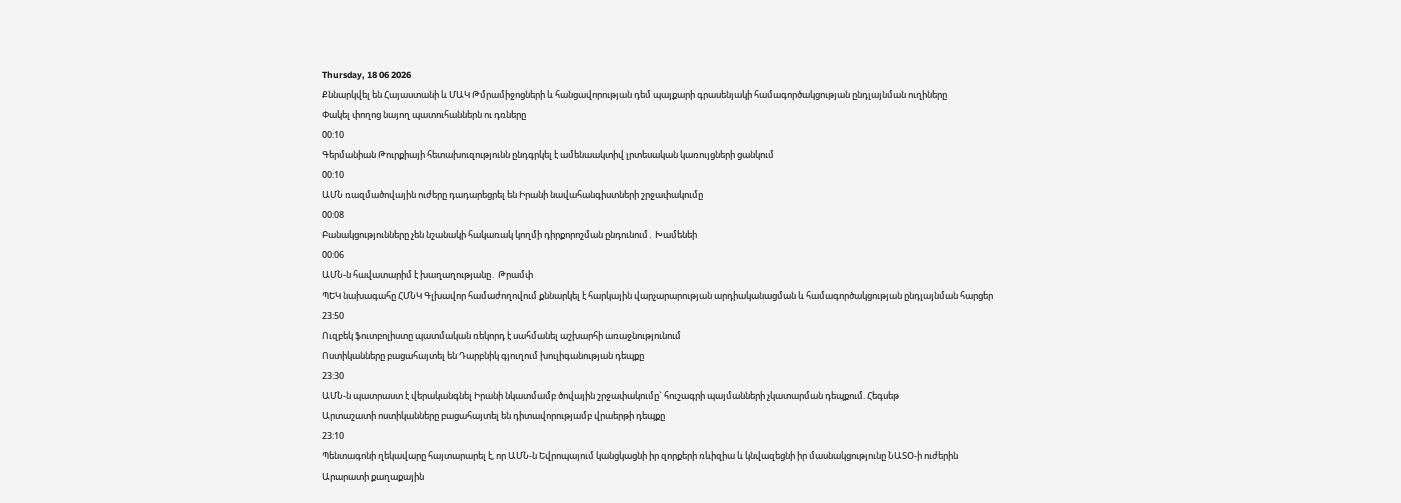Thursday, 18 06 2026
Քննարկվել են Հայաստանի և ՄԱԿ Թմրամիջոցների և հանցավորության դեմ պայքարի գրասենյակի համագործակցության ընդլայնման ուղիները
Փակել փողոց նայող պատուհաններն ու դռները
00:10
Գերմանիան Թուրքիայի հետախուզությունն ընդգրկել է ամենաակտիվ լրտեսական կառույցների ցանկում
00:10
ԱՄՆ ռազմածովային ուժերը դադարեցրել են Իրանի նավահանգիստների շրջափակումը
00:08
Բանակցությունները չեն նշանակի հակառակ կողմի դիրքորոշման ընդունում․ Խամենեի
00:06
ԱՄՆ-ն հավատարիմ է խաղաղությանը․ Թրամփ
ՊԵԿ նախագահը ՀՄՆԿ Գլխավոր համաժողովում քննարկել է հարկային վարչարարության արդիականացման և համագործակցության ընդլայնման հարցեր
23:50
Ուզբեկ ֆուտբոլիստը պատմական ռեկորդ է սահմանել աշխարհի առաջնությունում
Ոստիկանները բացահայտել են Դարբնիկ գյուղում խուլիգանության դեպքը
23:30
ԱՄՆ-ն պատրաստ է վերականգնել Իրանի նկատմամբ ծովային շրջափակումը` հուշագրի պայմանների չկատարման դեպքում. Հեգսեթ
Արտաշատի ոստիկանները բացահայտել են դիտավորությամբ վրաերթի դեպքը
23:10
Պենտագոնի ղեկավարը հայտարարել է, որ ԱՄՆ-ն Եվրոպայում կանցկացնի իր զորքերի ռևիզիա և կնվազեցնի իր մասնակցությունը ՆԱՏՕ-ի ուժերին
Արարատի քաղաքային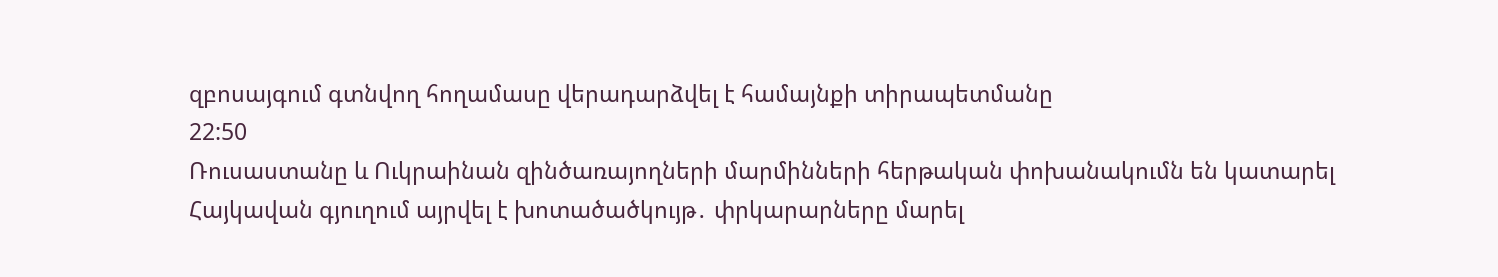զբոսայգում գտնվող հողամասը վերադարձվել է համայնքի տիրապետմանը
22:50
Ռուսաստանը և Ուկրաինան զինծառայողների մարմինների հերթական փոխանակումն են կատարել
Հայկավան գյուղում այրվել է խոտածածկույթ․ փրկարարները մարել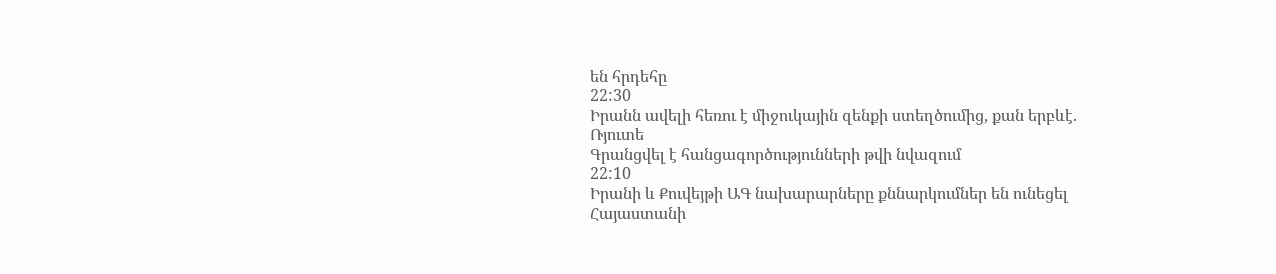են հրդեհը
22:30
Իրանն ավելի հեռու է միջուկային զենքի ստեղծումից, քան երբևէ. Ռյուտե
Գրանցվել է հանցագործությունների թվի նվազում
22:10
Իրանի և Քուվեյթի ԱԳ նախարարները քննարկումներ են ունեցել
Հայաստանի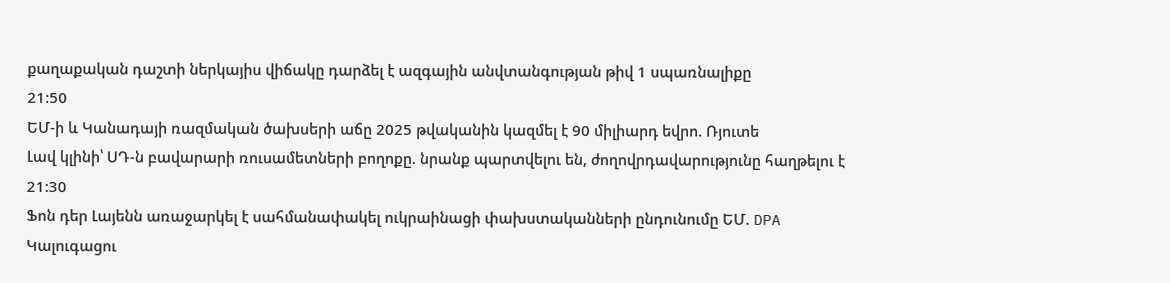քաղաքական դաշտի ներկայիս վիճակը դարձել է ազգային անվտանգության թիվ 1 սպառնալիքը
21:50
ԵՄ-ի և Կանադայի ռազմական ծախսերի աճը 2025 թվականին կազմել է 90 միլիարդ եվրո. Ռյուտե
Լավ կլինի՝ ՍԴ-ն բավարարի ռուսամետների բողոքը. նրանք պարտվելու են, ժողովրդավարությունը հաղթելու է
21:30
Ֆոն դեր Լայենն առաջարկել է սահմանափակել ուկրաինացի փախստականների ընդունումը ԵՄ. DPA
Կալուգացու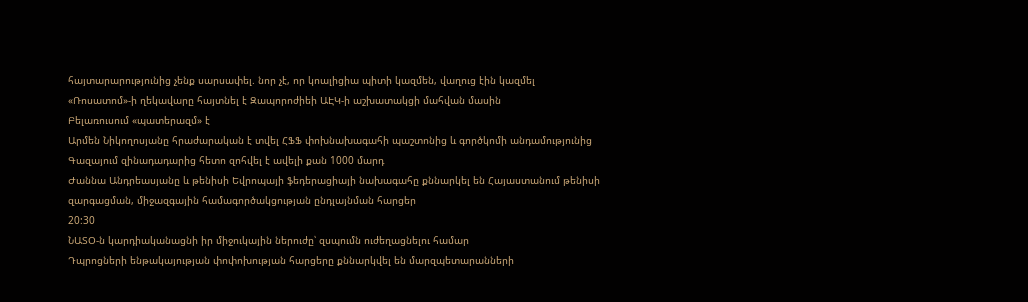հայտարարությունից չենք սարսափել. նոր չէ, որ կոալիցիա պիտի կազմեն, վաղուց էին կազմել
«Ռոսատոմ»-ի ղեկավարը հայտնել է Զապորոժիեի ԱԷԿ-ի աշխատակցի մահվան մասին
Բելառուսում «պատերազմ» է
Արմեն Նիկողոսյանը հրաժարական է տվել ՀՖՖ փոխնախագահի պաշտոնից և գործկոմի անդամությունից
Գազայում զինադադարից հետո զոհվել է ավելի քան 1000 մարդ
Ժաննա Անդրեասյանը և թենիսի Եվրոպայի ֆեդերացիայի նախագահը քննարկել են Հայաստանում թենիսի զարգացման, միջազգային համագործակցության ընդլայնման հարցեր
20:30
ՆԱՏՕ-ն կարդիականացնի իր միջուկային ներուժը՝ զսպումն ուժեղացնելու համար
Դպրոցների ենթակայության փոփոխության հարցերը քննարկվել են մարզպետարանների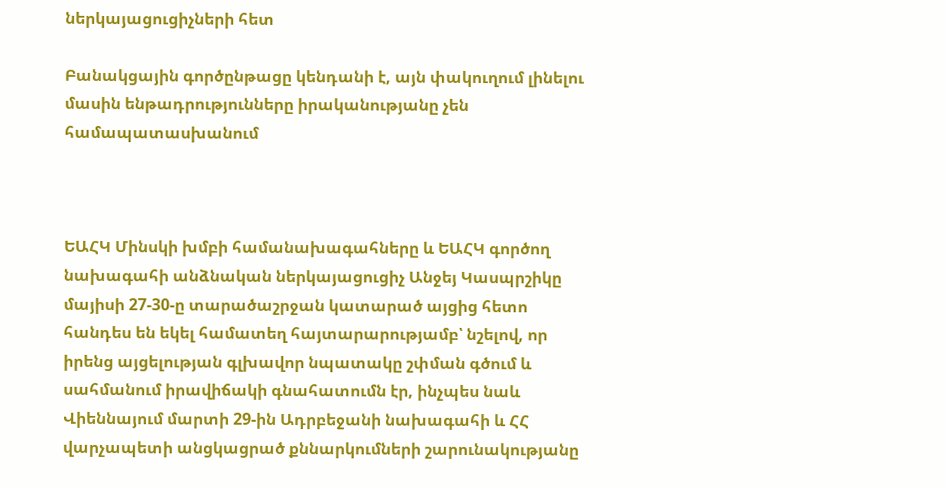ներկայացուցիչների հետ

Բանակցային գործընթացը կենդանի է, այն փակուղում լինելու մասին ենթադրությունները իրականությանը չեն համապատասխանում



ԵԱՀԿ Մինսկի խմբի համանախագահները և ԵԱՀԿ գործող նախագահի անձնական ներկայացուցիչ Անջեյ Կասպրշիկը մայիսի 27-30-ը տարածաշրջան կատարած այցից հետո հանդես են եկել համատեղ հայտարարությամբ՝ նշելով, որ իրենց այցելության գլխավոր նպատակը շփման գծում և սահմանում իրավիճակի գնահատումն էր, ինչպես նաև Վիեննայում մարտի 29-ին Ադրբեջանի նախագահի և ՀՀ վարչապետի անցկացրած քննարկումների շարունակությանը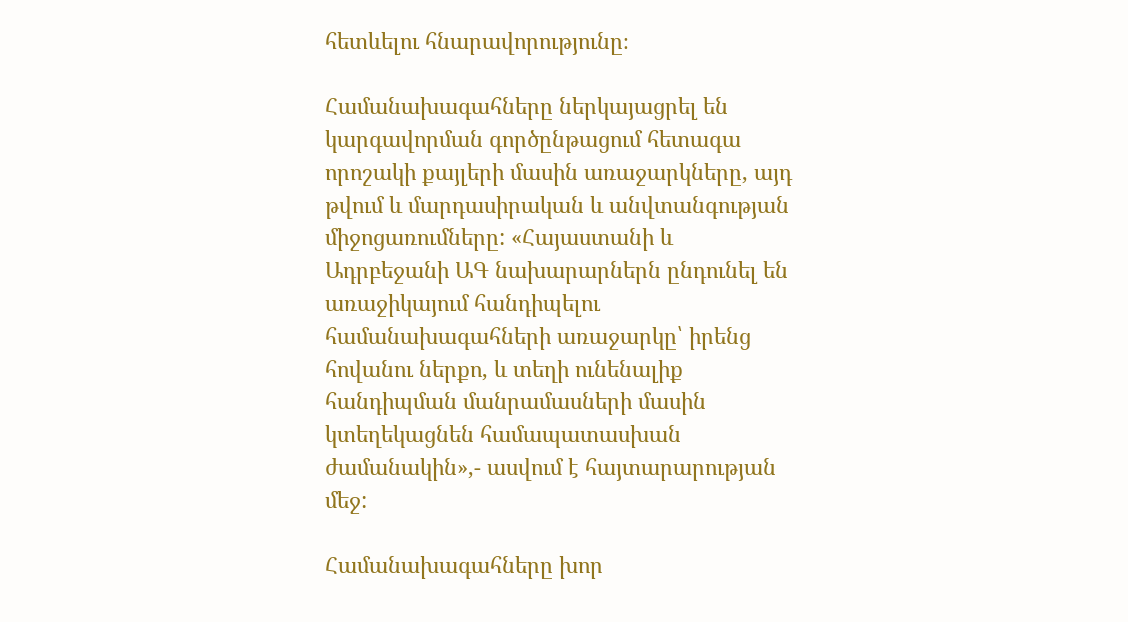հետևելու հնարավորությունը։

Համանախագահները ներկայացրել են կարգավորման գործընթացում հետագա որոշակի քայլերի մասին առաջարկները, այդ թվում և մարդասիրական և անվտանգության միջոցառումները: «Հայաստանի և Ադրբեջանի ԱԳ նախարարներն ընդունել են առաջիկայում հանդիպելու համանախագահների առաջարկը՝ իրենց հովանու ներքո, և տեղի ունենալիք հանդիպման մանրամասների մասին կտեղեկացնեն համապատասխան ժամանակին»,- ասվում է հայտարարության մեջ:

Համանախագահները խոր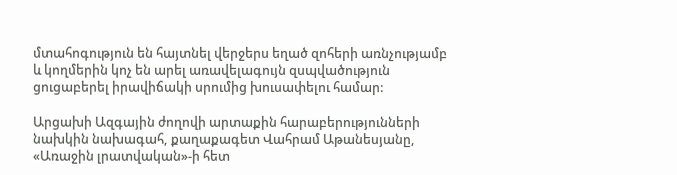մտահոգություն են հայտնել վերջերս եղած զոհերի առնչությամբ և կողմերին կոչ են արել առավելագույն զսպվածություն ցուցաբերել իրավիճակի սրումից խուսափելու համար:

Արցախի Ազգային ժողովի արտաքին հարաբերությունների նախկին նախագահ, քաղաքագետ Վահրամ Աթանեսյանը, «Առաջին լրատվական»-ի հետ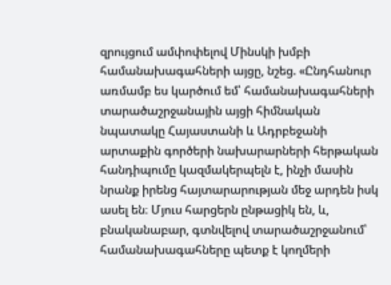զրույցում ամփոփելով Մինսկի խմբի համանախագահների այցը, նշեց. «Ընդհանուր առմամբ ես կարծում եմ՝ համանախագահների տարածաշրջանային այցի հիմնական նպատակը Հայաստանի և Ադրբեջանի արտաքին գործերի նախարարների հերթական  հանդիպումը կազմակերպելն է, ինչի մասին նրանք իրենց հայտարարության մեջ արդեն իսկ ասել են։ Մյուս հարցերն ընթացիկ են, և, բնականաբար, գտնվելով տարածաշրջանում՝ համանախագահները պետք է կողմերի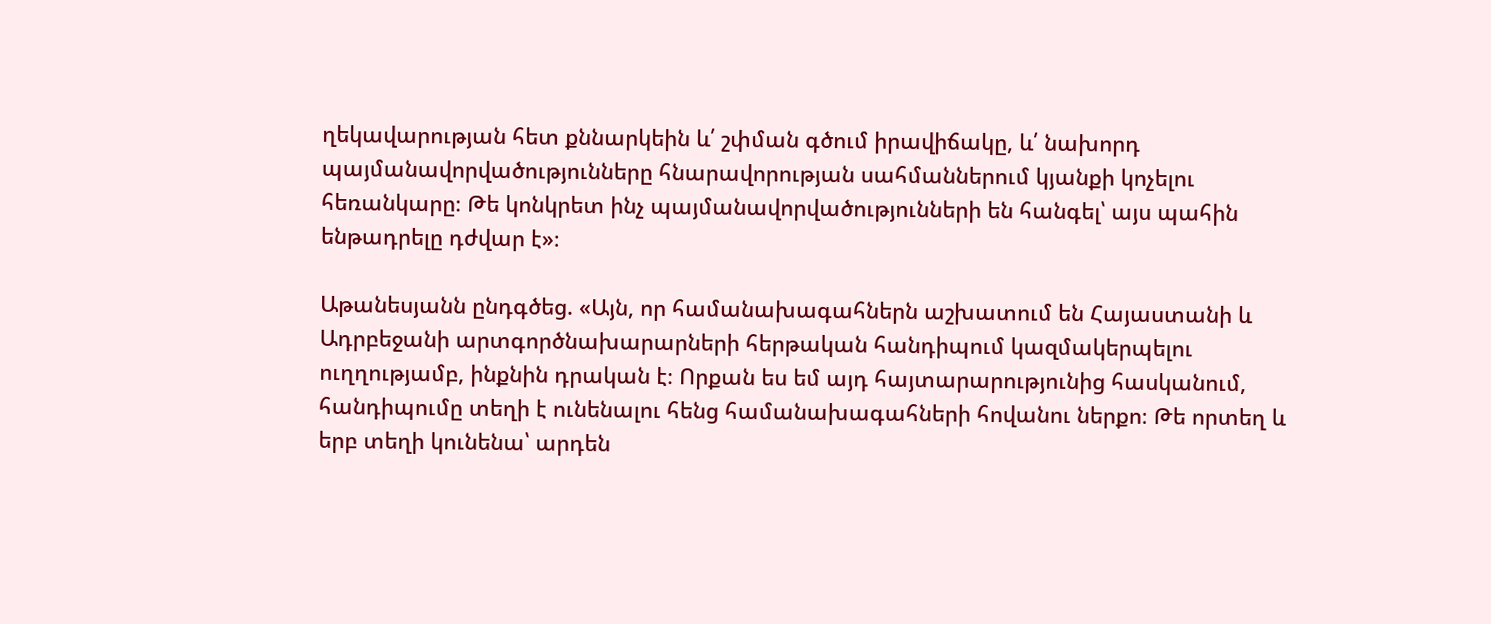ղեկավարության հետ քննարկեին և՛ շփման գծում իրավիճակը, և՛ նախորդ պայմանավորվածությունները հնարավորության սահմաններում կյանքի կոչելու հեռանկարը։ Թե կոնկրետ ինչ պայմանավորվածությունների են հանգել՝ այս պահին ենթադրելը դժվար է»։

Աթանեսյանն ընդգծեց. «Այն, որ համանախագահներն աշխատում են Հայաստանի և Ադրբեջանի արտգործնախարարների հերթական հանդիպում կազմակերպելու ուղղությամբ, ինքնին դրական է։ Որքան ես եմ այդ հայտարարությունից հասկանում, հանդիպումը տեղի է ունենալու հենց համանախագահների հովանու ներքո։ Թե որտեղ և երբ տեղի կունենա՝ արդեն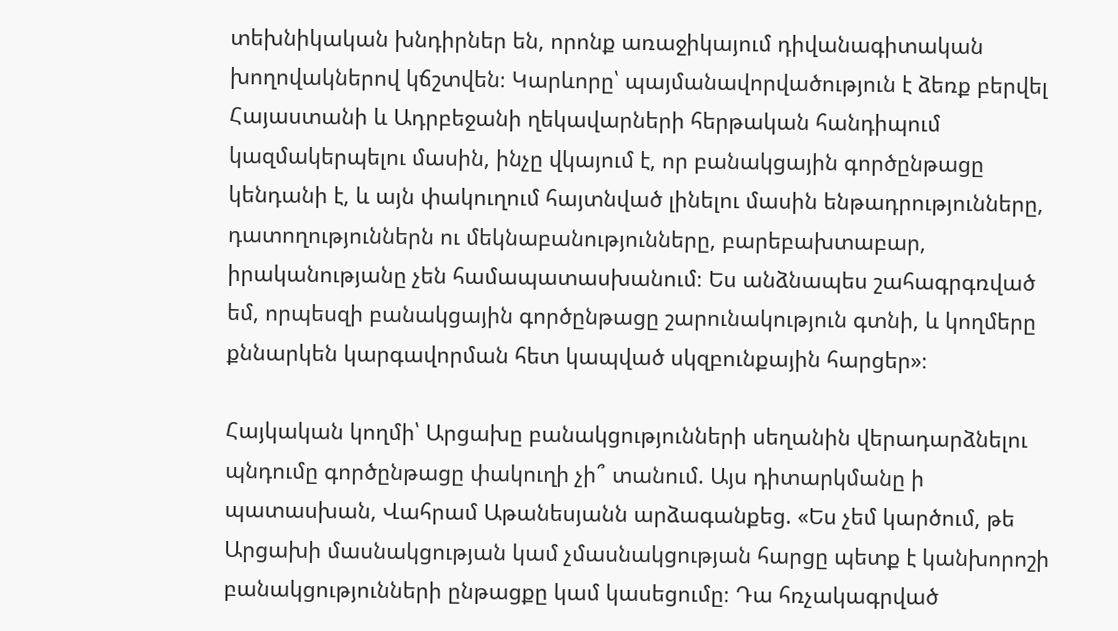տեխնիկական խնդիրներ են, որոնք առաջիկայում դիվանագիտական խողովակներով կճշտվեն։ Կարևորը՝ պայմանավորվածություն է ձեռք բերվել Հայաստանի և Ադրբեջանի ղեկավարների հերթական հանդիպում կազմակերպելու մասին, ինչը վկայում է, որ բանակցային գործընթացը կենդանի է, և այն փակուղում հայտնված լինելու մասին ենթադրությունները, դատողություններն ու մեկնաբանությունները, բարեբախտաբար, իրականությանը չեն համապատասխանում։ Ես անձնապես շահագրգռված եմ, որպեսզի բանակցային գործընթացը շարունակություն գտնի, և կողմերը քննարկեն կարգավորման հետ կապված սկզբունքային հարցեր»։

Հայկական կողմի՝ Արցախը բանակցությունների սեղանին վերադարձնելու պնդումը գործընթացը փակուղի չի՞ տանում. Այս դիտարկմանը ի պատասխան, Վահրամ Աթանեսյանն արձագանքեց. «Ես չեմ կարծում, թե Արցախի մասնակցության կամ չմասնակցության հարցը պետք է կանխորոշի բանակցությունների ընթացքը կամ կասեցումը։ Դա հռչակագրված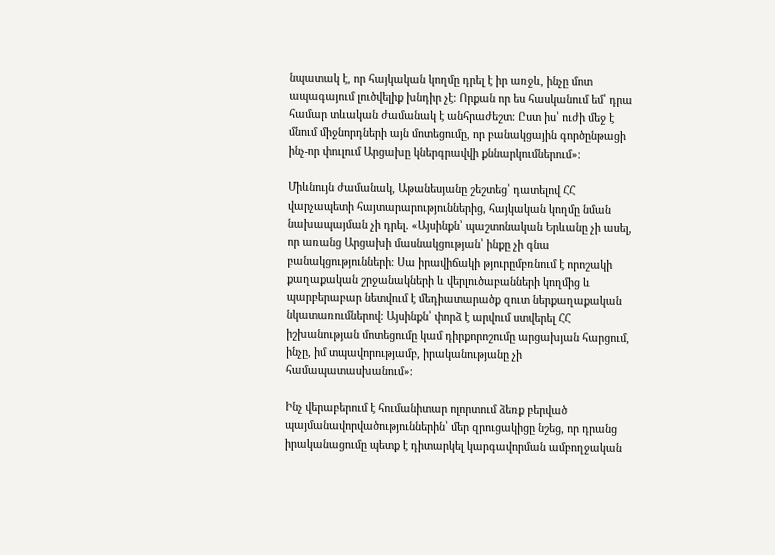նպատակ է, որ հայկական կողմը դրել է իր առջև, ինչը մոտ ապագայում լուծվելիք խնդիր չէ։ Որքան որ ես հասկանում եմ՝ դրա համար տևական ժամանակ է անհրաժեշտ։ Ըստ իս՝ ուժի մեջ է մնում միջնորդների այն մոտեցումը, որ բանակցային գործընթացի ինչ-որ փուլում Արցախը կներգրավվի քննարկումներում»։

Միևնույն ժամանակ, Աթանեսյանը շեշտեց՝ դատելով ՀՀ վարչապետի հայտարարություններից, հայկական կողմը նման նախապայման չի դրել. «Այսինքն՝ պաշտոնական Երևանը չի ասել, որ առանց Արցախի մասնակցության՝ ինքը չի գնա բանակցությունների։ Սա իրավիճակի թյուրըմբռնում է որոշակի քաղաքական շրջանակների և վերլուծաբանների կողմից և պարբերաբար նետվում է մեդիատարածք զուտ ներքաղաքական նկատառումներով։ Այսինքն՝ փորձ է արվում ստվերել ՀՀ իշխանության մոտեցումը կամ դիրքորոշումը արցախյան հարցում, ինչը, իմ տպավորությամբ, իրականությանը չի համապատասխանում»։

Ինչ վերաբերում է հումանիտար ոլորտում ձեռք բերված պայմանավորվածություններին՝ մեր զրուցակիցը նշեց, որ դրանց իրականացումը պետք է դիտարկել կարգավորման ամբողջական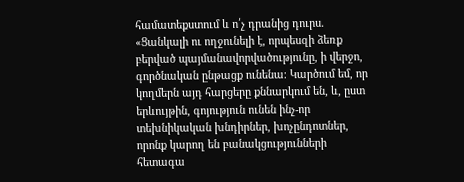համատեքստում և ո՛չ դրանից դուրս. «Ցանկալի ու ողջունելի է, որպեսզի ձեռք բերված պայմանավորվածությունը, ի վերջո, գործնական ընթացք ունենա։ Կարծում եմ, որ կողմերն այդ հարցերը քննարկում են, և, ըստ երևույթին, գոյություն ունեն ինչ-որ տեխնիկական խնդիրներ, խոչընդոտներ, որոնք կարող են բանակցությունների հետագա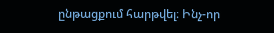ընթացքում հարթվել։ Ինչ-որ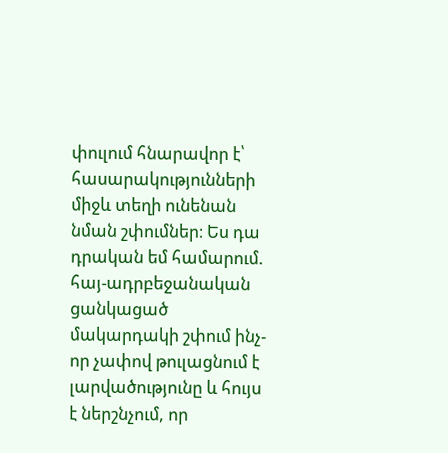փուլում հնարավոր է՝ հասարակությունների միջև տեղի ունենան նման շփումներ։ Ես դա դրական եմ համարում. հայ-ադրբեջանական ցանկացած մակարդակի շփում ինչ-որ չափով թուլացնում է լարվածությունը և հույս է ներշնչում, որ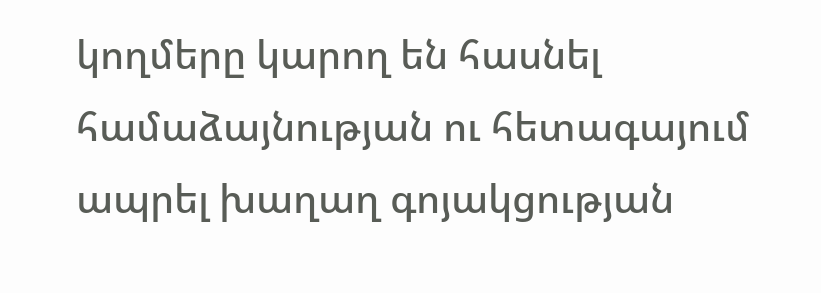կողմերը կարող են հասնել համաձայնության ու հետագայում ապրել խաղաղ գոյակցության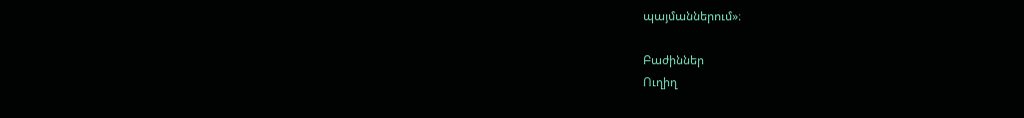պայմաններում»։

Բաժիններ
Ուղիղ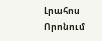Լրահոս
Որոնում